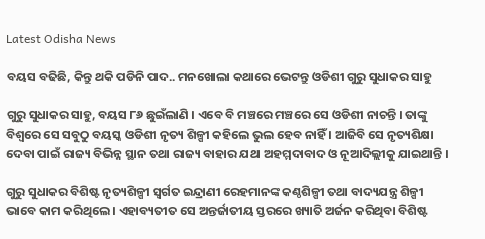Latest Odisha News

ବୟସ ବଢିଛି, କିନ୍ତୁ ଥକି ପଡିନି ପାଦ.. ମନଖୋଲା କଥାରେ ଭେଟନ୍ତୁ ଓଡିଶୀ ଗୁରୁ ସୁଧାକର ସାହୁ

ଗୁରୁ ସୁଧାକର ସାହୁ, ବୟସ ୮୬ ଛୁଇଁଲାଣି । ଏବେ ବି ମଞ୍ଚରେ ମଞ୍ଚରେ ସେ ଓଡିଶୀ ନାଚନ୍ତି । ତାଙ୍କୁ ବିଶ୍ୱରେ ସେ ସବୁଠୁ ବୟସ୍କ ଓଡିଶୀ ନୃତ୍ୟ ଶିଳ୍ପୀ କହିଲେ ଭୁଲ ହେବ ନାହିଁ । ଆଜିବି ସେ ନୃତ୍ୟଶିକ୍ଷା ଦେବା ପାଇଁ ରାଜ୍ୟ ବିଭିନ୍ନ ସ୍ଥାନ ତଥା ରାଜ୍ୟ ବାହାର ଯଥା ଅହମ୍ମଦାବାଦ ଓ ନୂଆଦିଲ୍ଲୀକୁ ଯାଇଥାନ୍ତି ।

ଗୁରୁ ସୁଧାକର ବିଶିଷ୍ଟ ନୃତ୍ୟଶିଳ୍ପୀ ସ୍ୱର୍ଗତ ଇନ୍ଦ୍ରାଣୀ ରେହମାନଙ୍କ କଣ୍ଠଶିଳ୍ପୀ ତଥା ବାଦ୍ୟଯନ୍ତ୍ର ଶିଳ୍ପୀ ଭାବେ କାମ କରିଥିଲେ । ଏହାବ୍ୟତୀତ ସେ ଅନ୍ତର୍ଜାତୀୟ ସ୍ତରରେ ଖ୍ୟାତି ଅର୍ଜନ କରିଥିବା ବିଶିଷ୍ଟ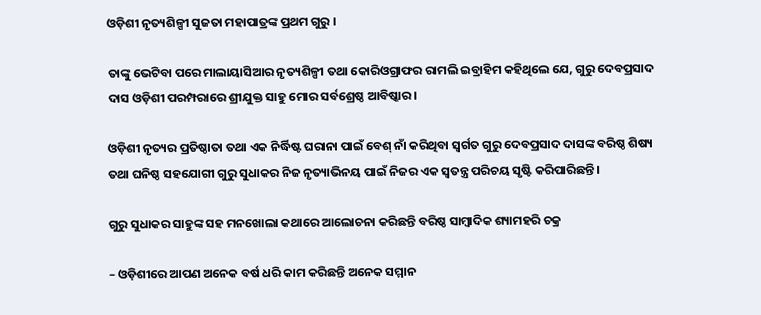ଓଡ଼ିଶୀ ନୃତ୍ୟଶିଳ୍ପୀ ସୁଜତା ମହାପାତ୍ରଙ୍କ ପ୍ରଥମ ଗୁରୁ ।

ତାଙ୍କୁ ଭେଟିବା ପରେ ମାଲାୟାସିଆର ନୃତ୍ୟଶିଳ୍ପୀ ତଥା କୋରିଓଗ୍ରାଫର ରାମଲି ଇବ୍ରାହିମ କହିଥିଲେ ଯେ, ଗୁରୁ ଦେବପ୍ରସାଦ ଦାସ ଓଡ଼ିଶୀ ପରମ୍ପରାରେ ଶ୍ରୀଯୁକ୍ତ ସାହୁ ମୋର ସର୍ବଶ୍ରେଷ୍ଠ ଆବିଷ୍କାର।

ଓଡ଼ିଶୀ ନୃତ୍ୟର ପ୍ରତିଷ୍ଠାତା ତଥା ଏକ ନିର୍ଦ୍ଧିଷ୍ଟ ଘରାନା ପାଇଁ ବେଶ୍ ନାଁ କରିଥିବା ସ୍ୱର୍ଗତ ଗୁରୁ ଦେବପ୍ରସାଦ ଦାସଙ୍କ ବରିଷ୍ଠ ଶିଷ୍ୟ ତଥା ଘନିଷ୍ଠ ସହଯୋଗୀ ଗୁରୁ ସୁଧାକର ନିଜ ନୃତ୍ୟାଭିନୟ ପାଇଁ ନିଜର ଏକ ସ୍ୱତନ୍ତ୍ର ପରିଚୟ ସୃଷ୍ଟି କରିପାରିଛନ୍ତି ।

ଗୁରୁ ସୁଧାକର ସାହୁଙ୍କ ସହ ମନଖୋଲା କଥାରେ ଆଲୋଚନା କରିଛନ୍ତି ବରିଷ୍ଠ ସାମ୍ବାଦିକ ଶ୍ୟାମହରି ଚକ୍ର

– ଓଡ଼ିଶୀରେ ଆପଣ ଅନେକ ବର୍ଷ ଧରି କାମ କରିଛନ୍ତି ଅନେକ ସମ୍ମାନ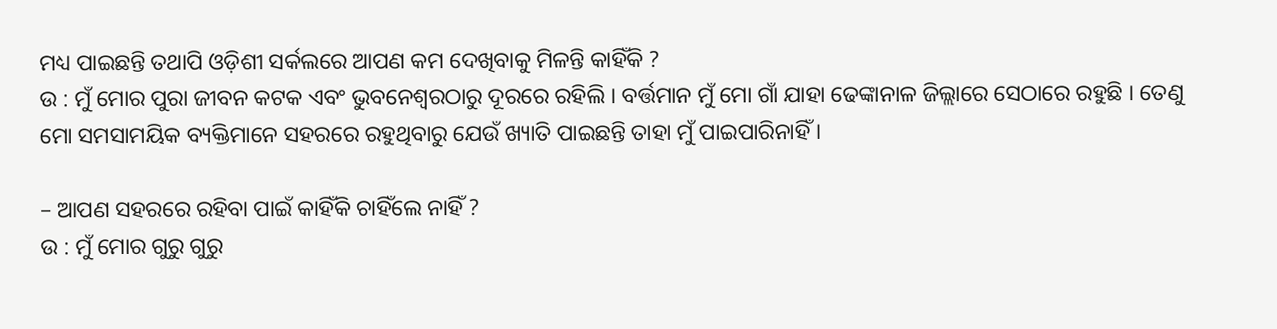ମଧ୍ୟ ପାଇଛନ୍ତି ତଥାପି ଓଡ଼ିଶୀ ସର୍କଲରେ ଆପଣ କମ ଦେଖିବାକୁ ମିଳନ୍ତି କାହିଁକି ?
ଉ : ମୁଁ ମୋର ପୁରା ଜୀବନ କଟକ ଏବଂ ଭୁବନେଶ୍ୱରଠାରୁ ଦୂରରେ ରହିଲି । ବର୍ତ୍ତମାନ ମୁଁ ମୋ ଗାଁ ଯାହା ଢେଙ୍କାନାଳ ଜିଲ୍ଲାରେ ସେଠାରେ ରହୁଛି । ତେଣୁ ମୋ ସମସାମୟିକ ବ୍ୟକ୍ତିମାନେ ସହରରେ ରହୁଥିବାରୁ ଯେଉଁ ଖ୍ୟାତି ପାଇଛନ୍ତି ତାହା ମୁଁ ପାଇପାରିନାହିଁ ।

– ଆପଣ ସହରରେ ରହିବା ପାଇଁ କାହିଁକି ଚାହିଁଲେ ନାହିଁ ?
ଉ : ମୁଁ ମୋର ଗୁରୁ ଗୁରୁ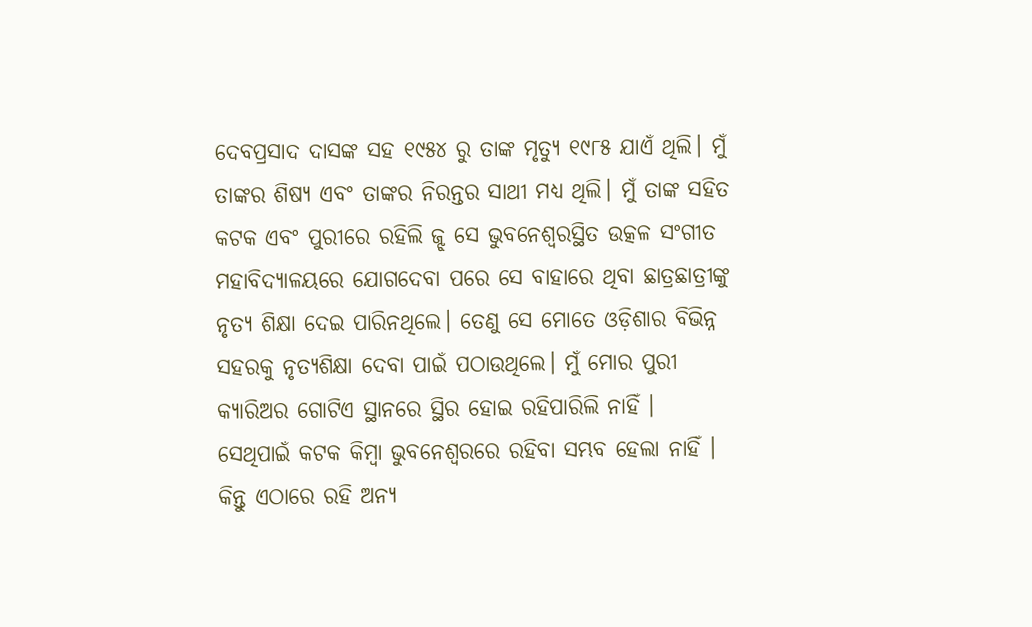ଦେବପ୍ରସାଦ ଦାସଙ୍କ ସହ ୧୯୫୪ ରୁ ତାଙ୍କ ମୃତ୍ୟୁ ୧୯୮୫ ଯାଏଁ ଥିଲି। ମୁଁ ତାଙ୍କର ଶିଷ୍ୟ ଏବଂ ତାଙ୍କର ନିରନ୍ତର ସାଥୀ ମଧ୍ୟ ଥିଲି। ମୁଁ ତାଙ୍କ ସହିତ କଟକ ଏବଂ ପୁରୀରେ ରହିଲି ଜ୍ଝ ସେ ଭୁବନେଶ୍ୱରସ୍ଥିତ ଉତ୍କଳ ସଂଗୀତ ମହାବିଦ୍ୟାଳୟରେ ଯୋଗଦେବା ପରେ ସେ ବାହାରେ ଥିବା ଛାତ୍ରଛାତ୍ରୀଙ୍କୁ ନୃତ୍ୟ ଶିକ୍ଷା ଦେଇ ପାରିନଥିଲେ। ତେଣୁ ସେ ମୋତେ ଓଡ଼ିଶାର ବିଭିନ୍ନ ସହରକୁ ନୃତ୍ୟଶିକ୍ଷା ଦେବା ପାଇଁ ପଠାଉଥିଲେ। ମୁଁ ମୋର ପୁରୀ କ୍ୟାରିଅର ଗୋଟିଏ ସ୍ଥାନରେ ସ୍ଥିର ହୋଇ ରହିପାରିଲି ନାହିଁ । ସେଥିପାଇଁ କଟକ କିମ୍ବା ଭୁବନେଶ୍ୱରରେ ରହିବା ସମ୍ଭବ ହେଲା ନାହିଁ । କିନ୍ତୁ ଏଠାରେ ରହି ଅନ୍ୟ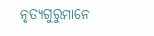ନୃତ୍ୟଗୁରୁମାନେ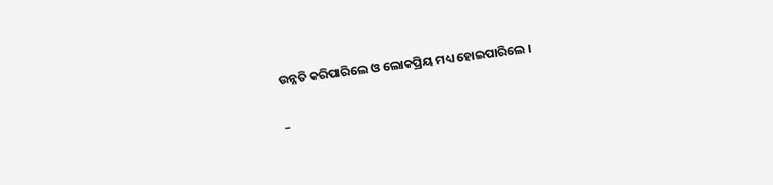ଉନ୍ନତି କରିପାରିଲେ ଓ ଲୋକପ୍ରିୟ ମଧ୍ୟ ହୋଇପାରିଲେ ।

–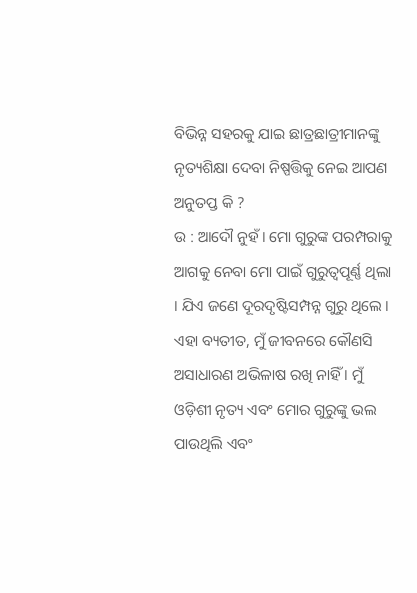ବିଭିନ୍ନ ସହରକୁ ଯାଇ ଛାତ୍ରଛାତ୍ରୀମାନଙ୍କୁ ନୃତ୍ୟଶିକ୍ଷା ଦେବା ନିଷ୍ପତ୍ତିକୁ ନେଇ ଆପଣ ଅନୁତପ୍ତ କି ?
ଉ : ଆଦୌ ନୁହଁ। ମୋ ଗୁରୁଙ୍କ ପରମ୍ପରାକୁ ଆଗକୁ ନେବା ମୋ ପାଇଁ ଗୁରୁତ୍ୱପୂର୍ଣ୍ଣ ଥିଲା । ଯିଏ ଜଣେ ଦୂରଦୃଷ୍ଟିସମ୍ପନ୍ନ ଗୁରୁ ଥିଲେ । ଏହା ବ୍ୟତୀତ, ମୁଁ ଜୀବନରେ କୌଣସି ଅସାଧାରଣ ଅଭିଳାଷ ରଖି ନାହିଁ । ମୁଁ ଓଡ଼ିଶୀ ନୃତ୍ୟ ଏବଂ ମୋର ଗୁରୁଙ୍କୁ ଭଲ ପାଉଥିଲି ଏବଂ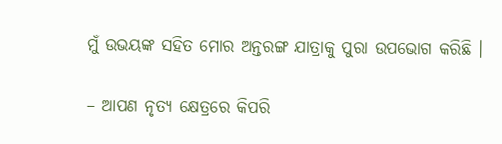ମୁଁ ଉଭୟଙ୍କ ସହିତ ମୋର ଅନ୍ତରଙ୍ଗ ଯାତ୍ରାକୁ ପୁରା ଉପଭୋଗ କରିଛି ।

– ଆପଣ ନୃତ୍ୟ କ୍ଷେତ୍ରରେ କିପରି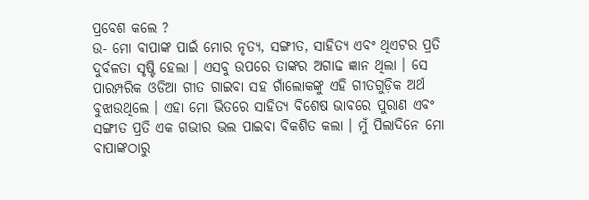ପ୍ରବେଶ କଲେ ?
ଉ- ମୋ ବାପାଙ୍କ ପାଇଁ ମୋର ନୃତ୍ୟ, ସଙ୍ଗୀତ, ସାହିତ୍ୟ ଏବଂ ଥିଏଟର ପ୍ରତି ଦୁର୍ବଳତା ସୃଷ୍ଟି ହେଲା । ଏସବୁ ଉପରେ ତାଙ୍କର ଅଗାଢ ଜ୍ଞାନ ଥିଲା । ସେ ପାରମ୍ପରିକ ଓଡିଆ ଗୀତ ଗାଇବା ସହ ଗାଁଲୋକଙ୍କୁ ଏହି ଗୀତଗୁଡ଼ିକ ଅର୍ଥ ବୁଝାଉଥିଲେ । ଏହା ମୋ ଭିତରେ ସାହିତ୍ୟ ବିଶେଷ ଭାବରେ ପୁରାଣ ଏବଂ ସଙ୍ଗୀତ ପ୍ରତି ଏକ ଗଭୀର ଭଲ ପାଇବା ବିକଶିତ କଲା । ମୁଁ ପିଲାଦିନେ ମୋ ବାପାଙ୍କଠାରୁ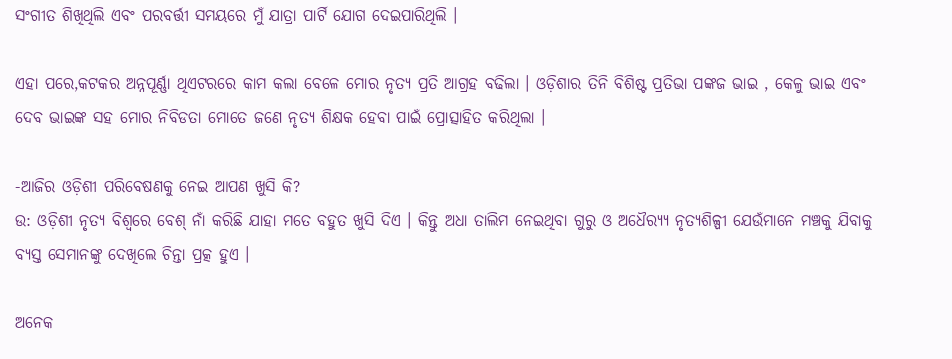ସଂଗୀତ ଶିଖିଥିଲି ଏବଂ ପରବର୍ତ୍ତୀ ସମୟରେ ମୁଁ ଯାତ୍ରା ପାର୍ଟି ଯୋଗ ଦେଇପାରିଥିଲି ।

ଏହା ପରେ,କଟକର ଅନ୍ନପୂର୍ଣ୍ଣା ଥିଏଟରରେ କାମ କଲା ବେଳେ ମୋର ନୃତ୍ୟ ପ୍ରତି ଆଗ୍ରହ ବଢିଲା । ଓଡ଼ିଶାର ତିନି ବିଶିଷ୍ଟ ପ୍ରତିଭା ପଙ୍କଜ ଭାଇ , କେଳୁ ଭାଇ ଏବଂ ଦେବ ଭାଇଙ୍କ ସହ ମୋର ନିବିଡତା ମୋତେ ଜଣେ ନୃତ୍ୟ ଶିକ୍ଷକ ହେବା ପାଇଁ ପ୍ରୋତ୍ସାହିତ କରିଥିଲା ।

-ଆଜିର ଓଡ଼ିଶୀ ପରିବେଷଣକୁ ନେଇ ଆପଣ ଖୁସି କି?
ଉ: ଓଡ଼ିଶୀ ନୃତ୍ୟ ବିଶ୍ୱରେ ବେଶ୍ ନାଁ କରିଛି ଯାହା ମତେ ବହୁତ ଖୁସି ଦିଏ । କିନ୍ତୁ ଅଧା ତାଲିମ ନେଇଥିବା ଗୁରୁ ଓ ଅଧୈର‌୍ୟ୍ୟ ନୃତ୍ୟଶିଳ୍ପୀ ଯେଉଁମାନେ ମଞ୍ଚକୁ ଯିବାକୁ ବ୍ୟସ୍ତ ସେମାନଙ୍କୁ ଦେଖିଲେ ଚିନ୍ତା ପ୍ରତ୍କ ହୁଏ ।

ଅନେକ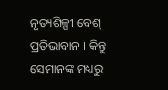ନୃତ୍ୟଶିଳ୍ପୀ ବେଶ୍ ପ୍ରତିଭାବାନ । କିନ୍ତୁ ସେମାନଙ୍କ ମଧ୍ୟରୁ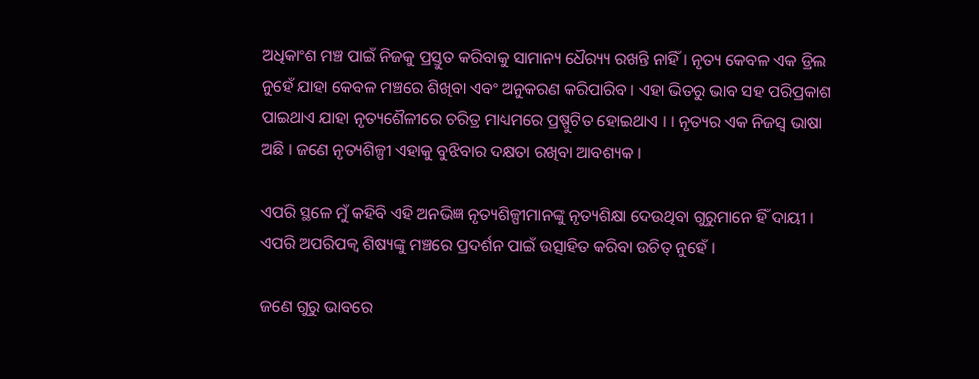ଅଧିକାଂଶ ମଞ୍ଚ ପାଇଁ ନିଜକୁ ପ୍ରସ୍ତୁତ କରିବାକୁ ସାମାନ୍ୟ ଧୈର‌୍ୟ୍ୟ ରଖନ୍ତି ନାହିଁ । ନୃତ୍ୟ କେବଳ ଏକ ଡ୍ରିଲ ନୁହେଁ ଯାହା କେବଳ ମଞ୍ଚରେ ଶିଖିବା ଏବଂ ଅନୁକରଣ କରିପାରିବ । ଏହା ଭିତରୁ ଭାବ ସହ ପରିପ୍ରକାଶ ପାଇଥାଏ ଯାହା ନୃତ୍ୟଶୈଳୀରେ ଚରିତ୍ର ମାଧ୍ୟମରେ ପ୍ରଷ୍ପୁଟିତ ହୋଇଥାଏ । । ନୃତ୍ୟର ଏକ ନିଜସ୍ୱ ଭାଷା ଅଛି । ଜଣେ ନୃତ୍ୟଶିଳ୍ପୀ ଏହାକୁ ବୁଝିବାର ଦକ୍ଷତା ରଖିବା ଆବଶ୍ୟକ ।

ଏପରି ସ୍ଥଳେ ମୁଁ କହିବି ଏହି ଅନଭିଜ୍ଞ ନୃତ୍ୟଶିଳ୍ପୀମାନଙ୍କୁ ନୃତ୍ୟଶିକ୍ଷା ଦେଉଥିବା ଗୁରୁମାନେ ହିଁ ଦାୟୀ । ଏପରି ଅପରିପକ୍ୱ ଶିଷ୍ୟଙ୍କୁ ମଞ୍ଚରେ ପ୍ରଦର୍ଶନ ପାଇଁ ଉତ୍ସାହିତ କରିବା ଉଚିତ୍ ନୁହେଁ ।

ଜଣେ ଗୁରୁ ଭାବରେ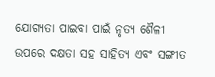ଯୋଗ୍ୟତା ପାଇବା ପାଇଁ ନୃତ୍ୟ ଶୈଳୀ ଉପରେ ଦକ୍ଷତା ସହ ସାହିତ୍ୟ ଏବଂ ସଙ୍ଗୀତ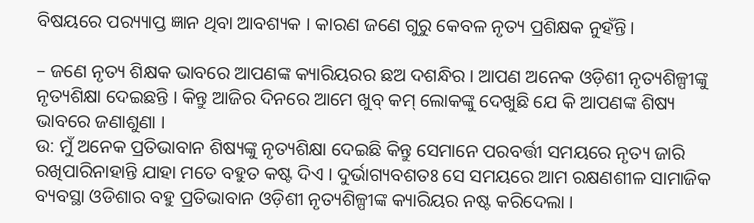ବିଷୟରେ ପର‌୍ୟ୍ୟାପ୍ତ ଜ୍ଞାନ ଥିବା ଆବଶ୍ୟକ । କାରଣ ଜଣେ ଗୁରୁ କେବଳ ନୃତ୍ୟ ପ୍ରଶିକ୍ଷକ ନୁହଁନ୍ତି।

– ଜଣେ ନୃତ୍ୟ ଶିକ୍ଷକ ଭାବରେ ଆପଣଙ୍କ କ୍ୟାରିୟରର ଛଅ ଦଶନ୍ଧିର । ଆପଣ ଅନେକ ଓଡ଼ିଶୀ ନୃତ୍ୟଶିଳ୍ପୀଙ୍କୁ ନୃତ୍ୟଶିକ୍ଷା ଦେଇଛନ୍ତି । କିନ୍ତୁ ଆଜିର ଦିନରେ ଆମେ ଖୁବ୍ କମ୍ ଲୋକଙ୍କୁ ଦେଖୁଛି ଯେ କି ଆପଣଙ୍କ ଶିଷ୍ୟ ଭାବରେ ଜଣାଶୁଣା ।
ଉ: ମୁଁ ଅନେକ ପ୍ରତିଭାବାନ ଶିଷ୍ୟଙ୍କୁ ନୃତ୍ୟଶିକ୍ଷା ଦେଇଛି କିନ୍ତୁ ସେମାନେ ପରବର୍ତ୍ତୀ ସମୟରେ ନୃତ୍ୟ ଜାରି ରଖିପାରିନାହାନ୍ତି ଯାହା ମତେ ବହୁତ କଷ୍ଟ ଦିଏ । ଦୁର୍ଭାଗ୍ୟବଶତଃ ସେ ସମୟରେ ଆମ ରକ୍ଷଣଶୀଳ ସାମାଜିକ ବ୍ୟବସ୍ଥା ଓଡିଶାର ବହୁ ପ୍ରତିଭାବାନ ଓଡ଼ିଶୀ ନୃତ୍ୟଶିଳ୍ପୀଙ୍କ କ୍ୟାରିୟର ନଷ୍ଟ କରିଦେଲା ।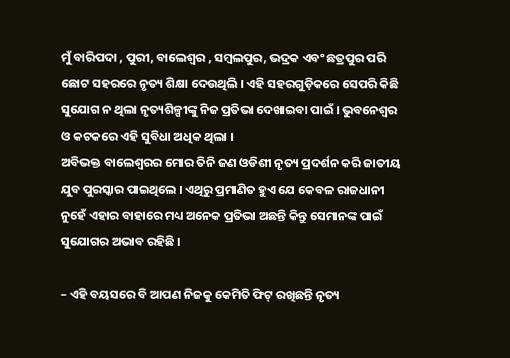ମୁଁ ବାରିପଦା , ପୁରୀ, ବାଲେଶ୍ୱର , ସମ୍ବଲପୁର, ଭଦ୍ରକ ଏବଂ ଛତ୍ରପୁର ପରି ଛୋଟ ସହରରେ ନୃତ୍ୟ ଶିକ୍ଷା ଦେଉଥିଲି । ଏହି ସହରଗୁଡ଼ିକରେ ସେପରି କିଛି ସୁଯୋଗ ନ ଥିଲା ନୃତ୍ୟଶିଳ୍ପୀଙ୍କୁ ନିଜ ପ୍ରତିଭା ଦେଖାଇବା ପାଇଁ । ଭୁବନେଶ୍ୱର ଓ କଟକରେ ଏହି ସୁବିଧା ଅଧିକ ଥିଲା ।
ଅବିଭକ୍ତ ବାଲେଶ୍ୱରର ମୋର ତିନି ଜଣ ଓଡିଶୀ ନୃତ୍ୟ ପ୍ରଦର୍ଶନ କରି ଜାତୀୟ ଯୁବ ପୁରସ୍କାର ପାଇଥିଲେ । ଏଥିରୁ ପ୍ରମାଣିତ ହୁଏ ଯେ କେବଳ ରାଜଧାନୀ ନୁହେଁ ଏହାର ବାହାରେ ମଧ୍ୟ ଅନେକ ପ୍ରତିଭା ଅଛନ୍ତି କିନ୍ତୁ ସେମାନଙ୍କ ପାଇଁ ସୁଯୋଗର ଅଭାବ ରହିଛି ।

– ଏହି ବୟସରେ ବି ଆପଣ ନିଜକୁ କେମିତି ଫିଟ୍ ରଖିଛନ୍ତି ନୃତ୍ୟ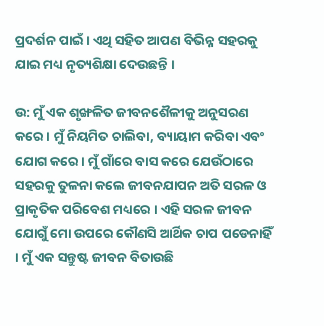ପ୍ରଦର୍ଶନ ପାଇଁ । ଏଥି ସହିତ ଆପଣ ବିଭିନ୍ନ ସହରକୁ ଯାଇ ମଧ୍ୟ ନୃତ୍ୟଶିକ୍ଷା ଦେଉଛନ୍ତି ।

ଉ: ମୁଁ ଏକ ଶୃଙ୍ଖଳିତ ଜୀବନଶୈଳୀକୁ ଅନୁସରଣ କରେ । ମୁଁ ନିୟମିତ ଚାଲିବା, ବ୍ୟାୟାମ କରିବା ଏବଂ ଯୋଗ କରେ । ମୁଁ ଗାଁରେ ବାସ କରେ ଯେଉଁଠାରେ ସହରକୁ ତୁଳନା କଲେ ଜୀବନଯାପନ ଅତି ସରଳ ଓ ପ୍ରାକୃତିକ ପରିବେଶ ମଧ୍ୟରେ । ଏହି ସରଳ ଜୀବନ ଯୋଗୁଁ ମୋ ଉପରେ କୌଣସି ଆର୍ଥିକ ଚାପ ପଡେନାହିଁ । ମୁଁ ଏକ ସନ୍ତୁଷ୍ଟ ଜୀବନ ବିତାଉଛି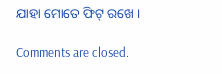ଯାହା ମୋତେ ଫିଟ୍ ରଖେ ।

Comments are closed.